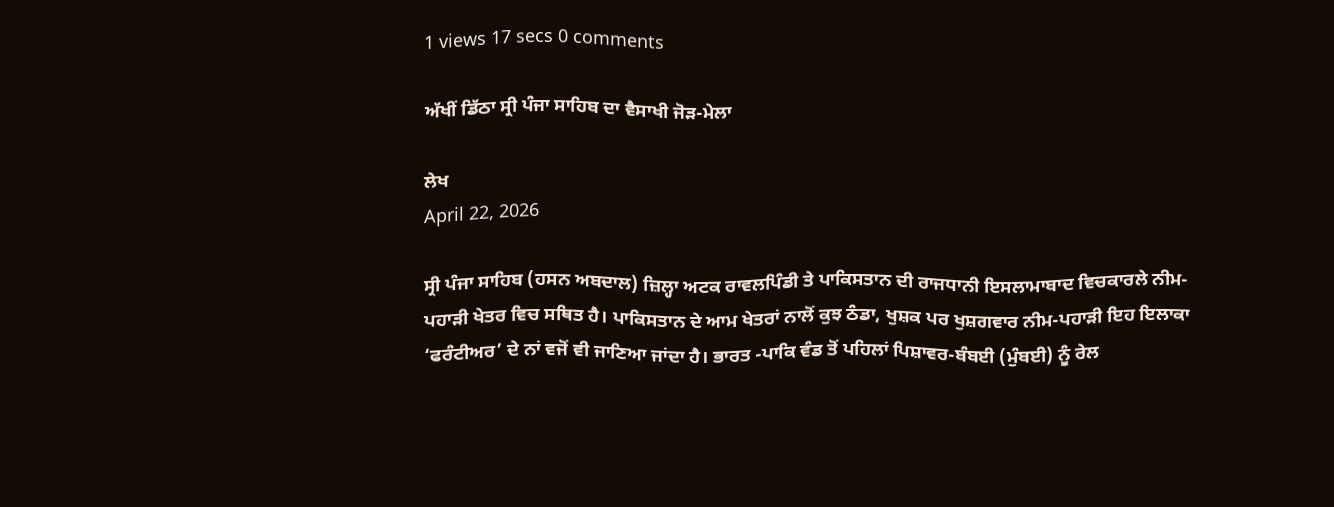1 views 17 secs 0 comments

ਅੱਖੀਂ ਡਿੱਠਾ ਸ੍ਰੀ ਪੰਜਾ ਸਾਹਿਬ ਦਾ ਵੈਸਾਖੀ ਜੋੜ-ਮੇਲਾ

ਲੇਖ
April 22, 2026

ਸ੍ਰੀ ਪੰਜਾ ਸਾਹਿਬ (ਹਸਨ ਅਬਦਾਲ) ਜ਼ਿਲ੍ਹਾ ਅਟਕ ਰਾਵਲਪਿੰਡੀ ਤੇ ਪਾਕਿਸਤਾਨ ਦੀ ਰਾਜਧਾਨੀ ਇਸਲਾਮਾਬਾਦ ਵਿਚਕਾਰਲੇ ਨੀਮ-ਪਹਾੜੀ ਖੇਤਰ ਵਿਚ ਸਥਿਤ ਹੈ। ਪਾਕਿਸਤਾਨ ਦੇ ਆਮ ਖੇਤਰਾਂ ਨਾਲੋਂ ਕੁਝ ਠੰਡਾ, ਖੁਸ਼ਕ ਪਰ ਖੁਸ਼ਗਵਾਰ ਨੀਮ-ਪਹਾੜੀ ਇਹ ਇਲਾਕਾ ‘ਫਰੰਟੀਅਰ’ ਦੇ ਨਾਂ ਵਜੋਂ ਵੀ ਜਾਣਿਆ ਜਾਂਦਾ ਹੈ। ਭਾਰਤ -ਪਾਕਿ ਵੰਡ ਤੋਂ ਪਹਿਲਾਂ ਪਿਸ਼ਾਵਰ-ਬੰਬਈ (ਮੁੰਬਈ) ਨੂੰ ਰੇਲ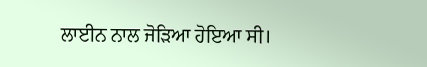ਲਾਈਨ ਨਾਲ ਜੋੜਿਆ ਹੋਇਆ ਸੀ।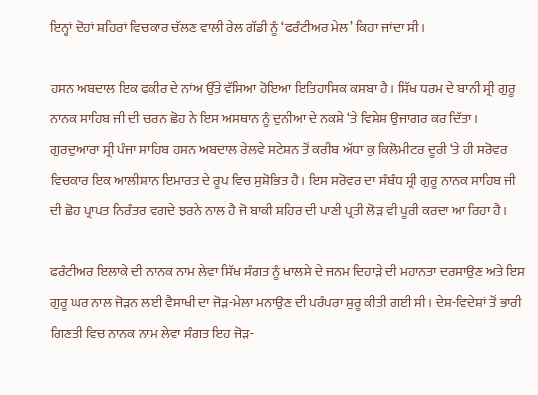ਇਨ੍ਹਾਂ ਦੋਹਾਂ ਸ਼ਹਿਰਾਂ ਵਿਚਕਾਰ ਚੱਲਣ ਵਾਲੀ ਰੇਲ ਗੱਡੀ ਨੂੰ ‘ਫਰੰਟੀਅਰ ਮੇਲ’ ਕਿਹਾ ਜਾਂਦਾ ਸੀ।

ਹਸਨ ਅਬਦਾਲ ਇਕ ਫਕੀਰ ਦੇ ਨਾਂਅ ਉੱਤੇ ਵੱਸਿਆ ਹੋਇਆ ਇਤਿਹਾਸਿਕ ਕਸਬਾ ਹੈ। ਸਿੱਖ ਧਰਮ ਦੇ ਬਾਨੀ ਸ੍ਰੀ ਗੁਰੂ ਨਾਨਕ ਸਾਹਿਬ ਜੀ ਦੀ ਚਰਨ ਛੋਹ ਨੇ ਇਸ ਅਸਥਾਨ ਨੂੰ ਦੁਨੀਆ ਦੇ ਨਕਸ਼ੇ ‘ਤੇ ਵਿਸ਼ੇਸ਼ ਉਜਾਗਰ ਕਰ ਦਿੱਤਾ। ਗੁਰਦੁਆਰਾ ਸ੍ਰੀ ਪੰਜਾ ਸਾਹਿਬ ਹਸਨ ਅਬਦਾਲ ਰੇਲਵੇ ਸਟੇਸ਼ਨ ਤੋਂ ਕਰੀਬ ਅੱਧਾ ਕੁ ਕਿਲੋਮੀਟਰ ਦੂਰੀ ‘ਤੇ ਹੀ ਸਰੋਵਰ ਵਿਚਕਾਰ ਇਕ ਆਲੀਸ਼ਾਨ ਇਮਾਰਤ ਦੇ ਰੂਪ ਵਿਚ ਸੁਸ਼ੋਭਿਤ ਹੈ। ਇਸ ਸਰੋਵਰ ਦਾ ਸੰਬੰਧ ਸ੍ਰੀ ਗੁਰੂ ਨਾਨਕ ਸਾਹਿਬ ਜੀ ਦੀ ਛੋਹ ਪ੍ਰਾਪਤ ਨਿਰੰਤਰ ਵਗਦੇ ਝਰਨੇ ਨਾਲ ਹੈ ਜੋ ਬਾਕੀ ਸ਼ਹਿਰ ਦੀ ਪਾਣੀ ਪ੍ਰਤੀ ਲੋੜ ਵੀ ਪੂਰੀ ਕਰਦਾ ਆ ਰਿਹਾ ਹੈ।

ਫਰੰਟੀਅਰ ਇਲਾਕੇ ਦੀ ਨਾਨਕ ਨਾਮ ਲੇਵਾ ਸਿੱਖ ਸੰਗਤ ਨੂੰ ਖਾਲਸੇ ਦੇ ਜਨਮ ਦਿਹਾੜੇ ਦੀ ਮਹਾਨਤਾ ਦਰਸਾਉਣ ਅਤੇ ਇਸ ਗੁਰੂ ਘਰ ਨਾਲ ਜੋੜਨ ਲਈ ਵੈਸਾਖੀ ਦਾ ਜੋੜ-ਮੇਲਾ ਮਨਾਉਣ ਦੀ ਪਰੰਪਰਾ ਸ਼ੁਰੂ ਕੀਤੀ ਗਈ ਸੀ। ਦੇਸ਼-ਵਿਦੇਸ਼ਾਂ ਤੋਂ ਭਾਰੀ ਗਿਣਤੀ ਵਿਚ ਨਾਨਕ ਨਾਮ ਲੇਵਾ ਸੰਗਤ ਇਹ ਜੋੜ-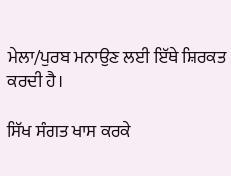ਮੇਲਾ/ਪੁਰਬ ਮਨਾਉਣ ਲਈ ਇੱਥੇ ਸ਼ਿਰਕਤ ਕਰਦੀ ਹੈ।

ਸਿੱਖ ਸੰਗਤ ਖਾਸ ਕਰਕੇ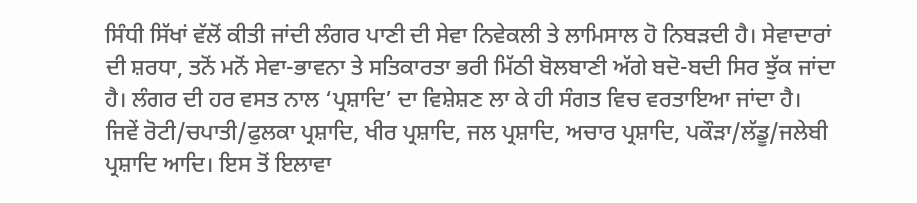ਸਿੰਧੀ ਸਿੱਖਾਂ ਵੱਲੋਂ ਕੀਤੀ ਜਾਂਦੀ ਲੰਗਰ ਪਾਣੀ ਦੀ ਸੇਵਾ ਨਿਵੇਕਲੀ ਤੇ ਲਾਮਿਸਾਲ ਹੋ ਨਿਬੜਦੀ ਹੈ। ਸੇਵਾਦਾਰਾਂ ਦੀ ਸ਼ਰਧਾ, ਤਨੋਂ ਮਨੋਂ ਸੇਵਾ-ਭਾਵਨਾ ਤੇ ਸਤਿਕਾਰਤਾ ਭਰੀ ਮਿੱਠੀ ਬੋਲਬਾਣੀ ਅੱਗੇ ਬਦੋ-ਬਦੀ ਸਿਰ ਝੁੱਕ ਜਾਂਦਾ ਹੈ। ਲੰਗਰ ਦੀ ਹਰ ਵਸਤ ਨਾਲ ‘ਪ੍ਰਸ਼ਾਦਿ’ ਦਾ ਵਿਸ਼ੇਸ਼ਣ ਲਾ ਕੇ ਹੀ ਸੰਗਤ ਵਿਚ ਵਰਤਾਇਆ ਜਾਂਦਾ ਹੈ। ਜਿਵੇਂ ਰੋਟੀ/ਚਪਾਤੀ/ਫੁਲਕਾ ਪ੍ਰਸ਼ਾਦਿ, ਖੀਰ ਪ੍ਰਸ਼ਾਦਿ, ਜਲ ਪ੍ਰਸ਼ਾਦਿ, ਅਚਾਰ ਪ੍ਰਸ਼ਾਦਿ, ਪਕੌੜਾ/ਲੱਡੂ/ਜਲੇਬੀ ਪ੍ਰਸ਼ਾਦਿ ਆਦਿ। ਇਸ ਤੋਂ ਇਲਾਵਾ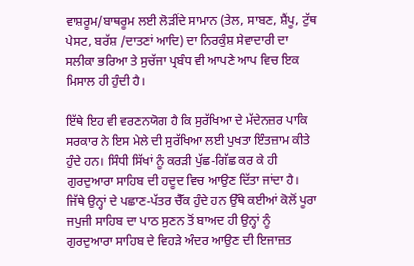ਵਾਸ਼ਰੂਮ/ਬਾਥਰੂਮ ਲਈ ਲੋੜੀਂਦੇ ਸਾਮਾਨ (ਤੇਲ, ਸਾਬਣ, ਸ਼ੈਂਪੂ, ਟੁੱਥ ਪੇਸਟ, ਬਰੱਸ਼ /ਦਾਤਣਾਂ ਆਦਿ) ਦਾ ਨਿਰਕੁੰਸ਼ ਸੇਵਾਦਾਰੀ ਦਾ ਸਲੀਕਾ ਭਰਿਆ ਤੇ ਸੁਚੱਜਾ ਪ੍ਰਬੰਧ ਵੀ ਆਪਣੇ ਆਪ ਵਿਚ ਇਕ ਮਿਸਾਲ ਹੀ ਹੁੰਦੀ ਹੈ।

ਇੱਥੇ ਇਹ ਵੀ ਵਰਣਨਯੋਗ ਹੈ ਕਿ ਸੁਰੱਖਿਆ ਦੇ ਮੱਦੇਨਜ਼ਰ ਪਾਕਿ ਸਰਕਾਰ ਨੇ ਇਸ ਮੇਲੇ ਦੀ ਸੁਰੱਖਿਆ ਲਈ ਪੁਖਤਾ ਇੰਤਜ਼ਾਮ ਕੀਤੇ ਹੁੰਦੇ ਹਨ। ਸਿੰਧੀ ਸਿੱਖਾਂ ਨੂੰ ਕਰੜੀ ਪੁੱਛ-ਗਿੱਛ ਕਰ ਕੇ ਹੀ ਗੁਰਦੁਆਰਾ ਸਾਹਿਬ ਦੀ ਹਦੂਦ ਵਿਚ ਆਉਣ ਦਿੱਤਾ ਜਾਂਦਾ ਹੈ। ਜਿੱਥੇ ਉਨ੍ਹਾਂ ਦੇ ਪਛਾਣ-ਪੱਤਰ ਚੈੱਕ ਹੁੰਦੇ ਹਨ ਉੱਥੇ ਕਈਆਂ ਕੋਲੋਂ ਪੂਰਾ ਜਪੁਜੀ ਸਾਹਿਬ ਦਾ ਪਾਠ ਸੁਣਨ ਤੋਂ ਬਾਅਦ ਹੀ ਉਨ੍ਹਾਂ ਨੂੰ ਗੁਰਦੁਆਰਾ ਸਾਹਿਬ ਦੇ ਵਿਹੜੇ ਅੰਦਰ ਆਉਣ ਦੀ ਇਜਾਜ਼ਤ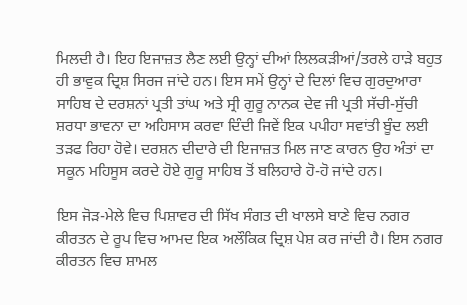ਮਿਲਦੀ ਹੈ। ਇਹ ਇਜਾਜ਼ਤ ਲੈਣ ਲਈ ਉਨ੍ਹਾਂ ਦੀਆਂ ਲਿਲਕੜੀਆਂ/ਤਰਲੇ ਹਾੜੇ ਬਹੁਤ ਹੀ ਭਾਵੁਕ ਦ੍ਰਿਸ਼ ਸਿਰਜ ਜਾਂਦੇ ਹਨ। ਇਸ ਸਮੇਂ ਉਨ੍ਹਾਂ ਦੇ ਦਿਲਾਂ ਵਿਚ ਗੁਰਦੁਆਰਾ ਸਾਹਿਬ ਦੇ ਦਰਸ਼ਨਾਂ ਪ੍ਰਤੀ ਤਾਂਘ ਅਤੇ ਸ੍ਰੀ ਗੁਰੂ ਨਾਨਕ ਦੇਵ ਜੀ ਪ੍ਰਤੀ ਸੱਚੀ-ਸੁੱਚੀ ਸ਼ਰਧਾ ਭਾਵਨਾ ਦਾ ਅਹਿਸਾਸ ਕਰਵਾ ਦਿੰਦੀ ਜਿਵੇਂ ਇਕ ਪਪੀਹਾ ਸਵਾਂਤੀ ਬੂੰਦ ਲਈ ਤੜਫ ਰਿਹਾ ਹੋਵੇ। ਦਰਸ਼ਨ ਦੀਦਾਰੇ ਦੀ ਇਜਾਜ਼ਤ ਮਿਲ ਜਾਣ ਕਾਰਨ ਉਹ ਅੰਤਾਂ ਦਾ ਸਕੂਨ ਮਹਿਸੂਸ ਕਰਦੇ ਹੋਏ ਗੁਰੂ ਸਾਹਿਬ ਤੋਂ ਬਲਿਹਾਰੇ ਹੋ-ਹੋ ਜਾਂਦੇ ਹਨ।

ਇਸ ਜੋੜ-ਮੇਲੇ ਵਿਚ ਪਿਸ਼ਾਵਰ ਦੀ ਸਿੱਖ ਸੰਗਤ ਦੀ ਖਾਲਸੇ ਬਾਣੇ ਵਿਚ ਨਗਰ ਕੀਰਤਨ ਦੇ ਰੂਪ ਵਿਚ ਆਮਦ ਇਕ ਅਲੌਕਿਕ ਦ੍ਰਿਸ਼ ਪੇਸ਼ ਕਰ ਜਾਂਦੀ ਹੈ। ਇਸ ਨਗਰ ਕੀਰਤਨ ਵਿਚ ਸ਼ਾਮਲ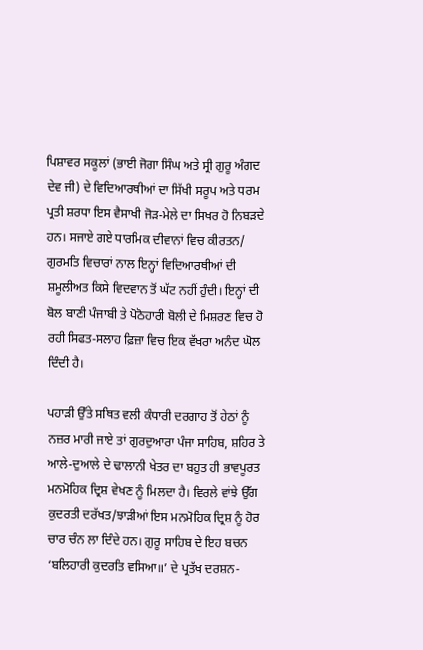ਪਿਸ਼ਾਵਰ ਸਕੂਲਾਂ (ਭਾਈ ਜੋਗਾ ਸਿੰਘ ਅਤੇ ਸ੍ਰੀ ਗੁਰੂ ਅੰਗਦ ਦੇਵ ਜੀ) ਦੇ ਵਿਦਿਆਰਥੀਆਂ ਦਾ ਸਿੱਖੀ ਸਰੂਪ ਅਤੇ ਧਰਮ ਪ੍ਰਤੀ ਸ਼ਰਧਾ ਇਸ ਵੈਸਾਖੀ ਜੋੜ-ਮੇਲੇ ਦਾ ਸਿਖਰ ਹੋ ਨਿਬੜਦੇ ਹਨ। ਸਜਾਏ ਗਏ ਧਾਰਮਿਕ ਦੀਵਾਨਾਂ ਵਿਚ ਕੀਰਤਨ/ ਗੁਰਮਤਿ ਵਿਚਾਰਾਂ ਨਾਲ ਇਨ੍ਹਾਂ ਵਿਦਿਆਰਥੀਆਂ ਦੀ ਸ਼ਮੂਲੀਅਤ ਕਿਸੇ ਵਿਦਵਾਨ ਤੋਂ ਘੱਟ ਨਹੀਂ ਹੁੰਦੀ। ਇਨ੍ਹਾਂ ਦੀ ਬੋਲ ਬਾਣੀ ਪੰਜਾਬੀ ਤੇ ਪੋਠੋਹਾਰੀ ਬੋਲੀ ਦੇ ਮਿਸ਼ਰਣ ਵਿਚ ਹੋ ਰਹੀ ਸਿਫਤ-ਸਲਾਹ ਫ਼ਿਜ਼ਾ ਵਿਚ ਇਕ ਵੱਖਰਾ ਅਨੰਦ ਘੋਲ ਦਿੰਦੀ ਹੈ।

ਪਹਾੜੀ ਉੱਤੇ ਸਥਿਤ ਵਲੀ ਕੰਧਾਰੀ ਦਰਗਾਹ ਤੋਂ ਹੇਠਾਂ ਨੂੰ ਨਜ਼ਰ ਮਾਰੀ ਜਾਏ ਤਾਂ ਗੁਰਦੁਆਰਾ ਪੰਜਾ ਸਾਹਿਬ, ਸ਼ਹਿਰ ਤੇ ਆਲੇ-ਦੁਆਲੇ ਦੇ ਢਾਲਾਨੀ ਖੇਤਰ ਦਾ ਬਹੁਤ ਹੀ ਭਾਵਪੂਰਤ ਮਨਮੋਹਿਕ ਦ੍ਰਿਸ਼ ਵੇਖਣ ਨੂੰ ਮਿਲਦਾ ਹੈ। ਵਿਰਲੇ ਵਾਂਝੇ ਉੱਗ ਕੁਦਰਤੀ ਦਰੱਖਤ/ਝਾੜੀਆਂ ਇਸ ਮਨਮੋਹਿਕ ਦ੍ਰਿਸ਼ ਨੂੰ ਹੋਰ ਚਾਰ ਚੰਨ ਲਾ ਦਿੰਦੇ ਹਨ। ਗੁਰੂ ਸਾਹਿਬ ਦੇ ਇਹ ਬਚਨ ‘ਬਲਿਹਾਰੀ ਕੁਦਰਤਿ ਵਸਿਆ॥’ ਦੇ ਪ੍ਰਤੱਖ ਦਰਸ਼ਨ-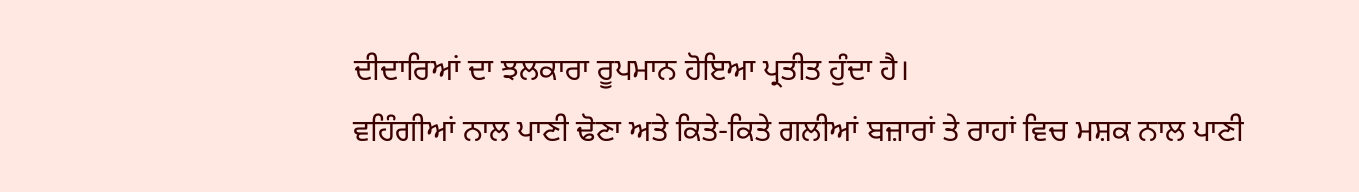ਦੀਦਾਰਿਆਂ ਦਾ ਝਲਕਾਰਾ ਰੂਪਮਾਨ ਹੋਇਆ ਪ੍ਰਤੀਤ ਹੁੰਦਾ ਹੈ।
ਵਹਿੰਗੀਆਂ ਨਾਲ ਪਾਣੀ ਢੋਣਾ ਅਤੇ ਕਿਤੇ-ਕਿਤੇ ਗਲੀਆਂ ਬਜ਼ਾਰਾਂ ਤੇ ਰਾਹਾਂ ਵਿਚ ਮਸ਼ਕ ਨਾਲ ਪਾਣੀ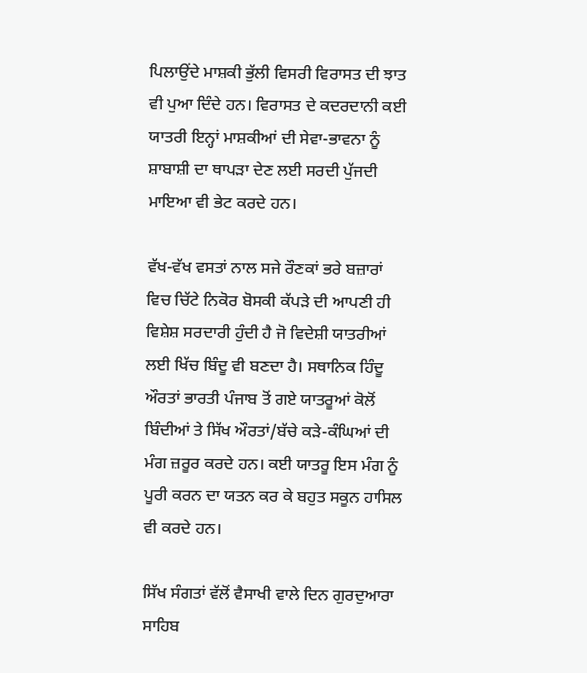ਪਿਲਾਉਂਦੇ ਮਾਸ਼ਕੀ ਭੁੱਲੀ ਵਿਸਰੀ ਵਿਰਾਸਤ ਦੀ ਝਾਤ ਵੀ ਪੁਆ ਦਿੰਦੇ ਹਨ। ਵਿਰਾਸਤ ਦੇ ਕਦਰਦਾਨੀ ਕਈ ਯਾਤਰੀ ਇਨ੍ਹਾਂ ਮਾਸ਼ਕੀਆਂ ਦੀ ਸੇਵਾ-ਭਾਵਨਾ ਨੂੰ ਸ਼ਾਬਾਸ਼ੀ ਦਾ ਥਾਪੜਾ ਦੇਣ ਲਈ ਸਰਦੀ ਪੁੱਜਦੀ ਮਾਇਆ ਵੀ ਭੇਟ ਕਰਦੇ ਹਨ।

ਵੱਖ-ਵੱਖ ਵਸਤਾਂ ਨਾਲ ਸਜੇ ਰੌਣਕਾਂ ਭਰੇ ਬਜ਼ਾਰਾਂ ਵਿਚ ਚਿੱਟੇ ਨਿਕੋਰ ਬੋਸਕੀ ਕੱਪੜੇ ਦੀ ਆਪਣੀ ਹੀ ਵਿਸ਼ੇਸ਼ ਸਰਦਾਰੀ ਹੁੰਦੀ ਹੈ ਜੋ ਵਿਦੇਸ਼ੀ ਯਾਤਰੀਆਂ ਲਈ ਖਿੱਚ ਬਿੰਦੂ ਵੀ ਬਣਦਾ ਹੈ। ਸਥਾਨਿਕ ਹਿੰਦੂ ਔਰਤਾਂ ਭਾਰਤੀ ਪੰਜਾਬ ਤੋਂ ਗਏ ਯਾਤਰੂਆਂ ਕੋਲੋਂ ਬਿੰਦੀਆਂ ਤੇ ਸਿੱਖ ਔਰਤਾਂ/ਬੱਚੇ ਕੜੇ-ਕੰਘਿਆਂ ਦੀ ਮੰਗ ਜ਼ਰੂਰ ਕਰਦੇ ਹਨ। ਕਈ ਯਾਤਰੂ ਇਸ ਮੰਗ ਨੂੰ ਪੂਰੀ ਕਰਨ ਦਾ ਯਤਨ ਕਰ ਕੇ ਬਹੁਤ ਸਕੂਨ ਹਾਸਿਲ ਵੀ ਕਰਦੇ ਹਨ।

ਸਿੱਖ ਸੰਗਤਾਂ ਵੱਲੋਂ ਵੈਸਾਖੀ ਵਾਲੇ ਦਿਨ ਗੁਰਦੁਆਰਾ ਸਾਹਿਬ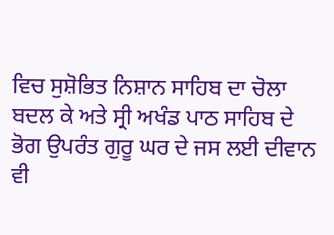ਵਿਚ ਸੁਸ਼ੋਭਿਤ ਨਿਸ਼ਾਨ ਸਾਹਿਬ ਦਾ ਚੋਲਾ ਬਦਲ ਕੇ ਅਤੇ ਸ੍ਰੀ ਅਖੰਡ ਪਾਠ ਸਾਹਿਬ ਦੇ ਭੋਗ ਉਪਰੰਤ ਗੁਰੂ ਘਰ ਦੇ ਜਸ ਲਈ ਦੀਵਾਨ ਵੀ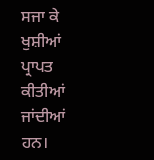ਸਜਾ ਕੇ ਖੁਸ਼ੀਆਂ ਪ੍ਰਾਪਤ ਕੀਤੀਆਂ ਜਾਂਦੀਆਂ ਹਨ।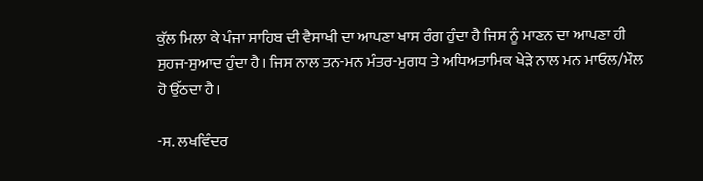ਕੁੱਲ ਮਿਲਾ ਕੇ ਪੰਜਾ ਸਾਹਿਬ ਦੀ ਵੈਸਾਖੀ ਦਾ ਆਪਣਾ ਖਾਸ ਰੰਗ ਹੁੰਦਾ ਹੈ ਜਿਸ ਨੂੰ ਮਾਣਨ ਦਾ ਆਪਣਾ ਹੀ ਸੁਹਜ-ਸੁਆਦ ਹੁੰਦਾ ਹੈ। ਜਿਸ ਨਾਲ ਤਨ-ਮਨ ਮੰਤਰ-ਮੁਗਧ ਤੇ ਅਧਿਅਤਾਮਿਕ ਖੇੜੇ ਨਾਲ ਮਨ ਮਾਓਲ/ਮੌਲ ਹੋ ਉੱਠਦਾ ਹੈ।

-ਸ. ਲਖਵਿੰਦਰ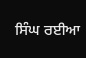ਸਿੰਘ ਰਈਆ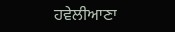ਹਵੇਲੀਆਣਾ